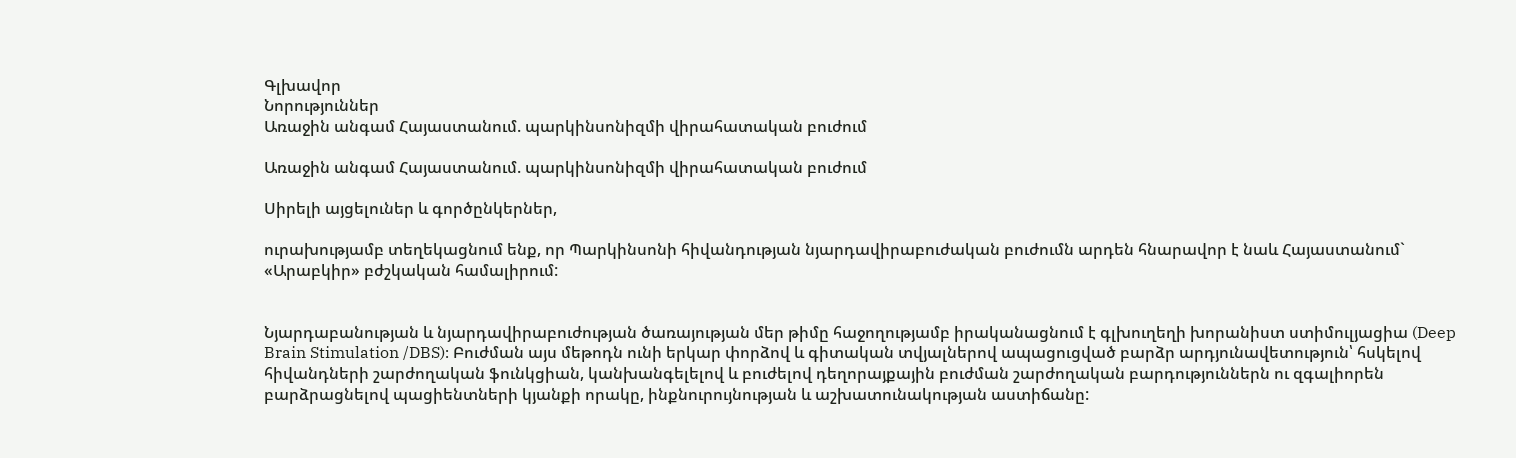Գլխավոր
Նորություններ
Առաջին անգամ Հայաստանում. պարկինսոնիզմի վիրահատական բուժում

Առաջին անգամ Հայաստանում. պարկինսոնիզմի վիրահատական բուժում

Սիրելի այցելուներ և գործընկերներ,

ուրախությամբ տեղեկացնում ենք, որ Պարկինսոնի հիվանդության նյարդավիրաբուժական բուժումն արդեն հնարավոր է նաև Հայաստանում` «Արաբկիր» բժշկական համալիրում:


Նյարդաբանության և նյարդավիրաբուժության ծառայության մեր թիմը հաջողությամբ իրականացնում է գլխուղեղի խորանիստ ստիմուլյացիա (Deep Brain Stimulation /DBS)։ Բուժման այս մեթոդն ունի երկար փորձով և գիտական տվյալներով ապացուցված բարձր արդյունավետություն՝ հսկելով հիվանդների շարժողական ֆունկցիան, կանխանգելելով և բուժելով դեղորայքային բուժման շարժողական բարդություններն ու զգալիորեն բարձրացնելով պացիենտների կյանքի որակը, ինքնուրույնության և աշխատունակության աստիճանը: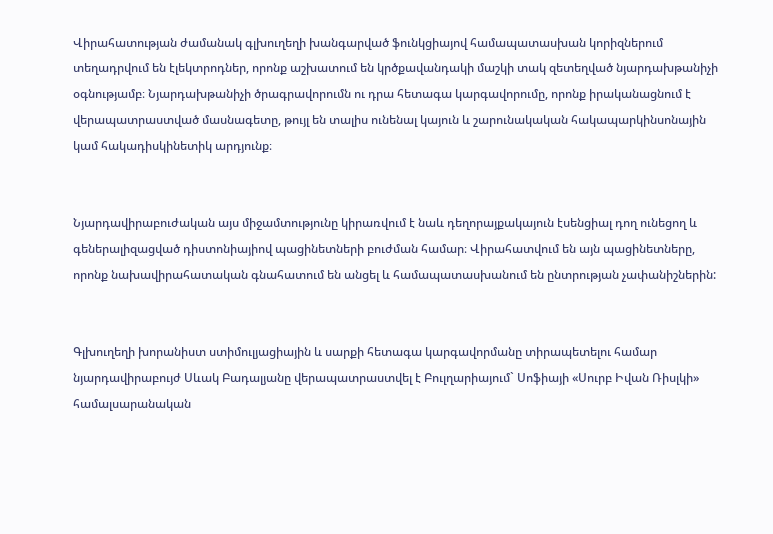Վիրահատության ժամանակ գլխուղեղի խանգարված ֆունկցիայով համապատասխան կորիզներում տեղադրվում են էլեկտրոդներ, որոնք աշխատում են կրծքավանդակի մաշկի տակ զետեղված նյարդախթանիչի օգնությամբ։ Նյարդախթանիչի ծրագրավորումն ու դրա հետագա կարգավորումը, որոնք իրականացնում է վերապատրաստված մասնագետը, թույլ են տալիս ունենալ կայուն և շարունակական հակապարկինսոնային կամ հակադիսկինետիկ արդյունք։


Նյարդավիրաբուժական այս միջամտությունը կիրառվում է նաև դեղորայքակայուն էսենցիալ դող ունեցող և գեներալիզացված դիստոնիայիով պացինետների բուժման համար։ Վիրահատվում են այն պացինետները, որոնք նախավիրահատական գնահատում են անցել և համապատասխանում են ընտրության չափանիշներին:


Գլխուղեղի խորանիստ ստիմուլյացիային և սարքի հետագա կարգավորմանը տիրապետելու համար նյարդավիրաբույժ Սևակ Բադալյանը վերապատրաստվել է Բուլղարիայում` Սոֆիայի «Սուրբ Իվան Ռիսլկի» համալսարանական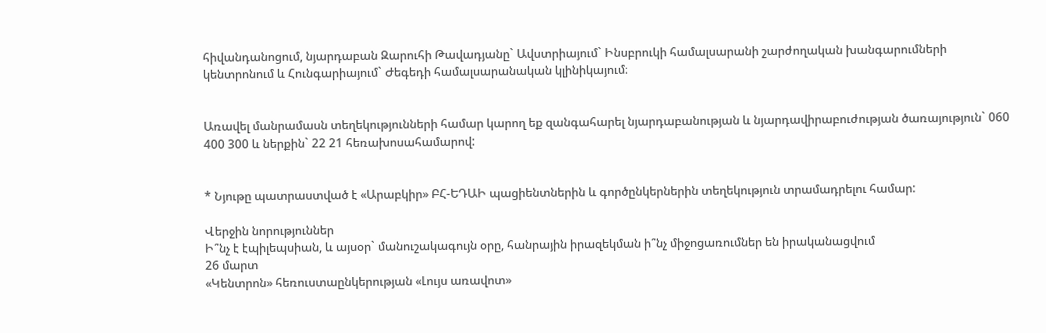հիվանդանոցում, նյարդաբան Զարուհի Թավադյանը` Ավստրիայում` Ինսբրուկի համալսարանի շարժողական խանգարումների կենտրոնում և Հունգարիայում` Ժեգեդի համալսարանական կլինիկայում։


Առավել մանրամասն տեղեկությունների համար կարող եք զանգահարել նյարդաբանության և նյարդավիրաբուժության ծառայություն` 060 400 300 և ներքին` 22 21 հեռախոսահամարով:


* Նյութը պատրաստված է «Արաբկիր» ԲՀ-ԵԴԱԻ պացիենտներին և գործընկերներին տեղեկություն տրամադրելու համար:

Վերջին նորություններ
Ի՞նչ է էպիլեպսիան, և այսօր` մանուշակագույն օրը, հանրային իրազեկման ի՞նչ միջոցառումներ են իրականացվում
26 մարտ
«Կենտրոն» հեռուստաընկերության «Լույս առավոտ»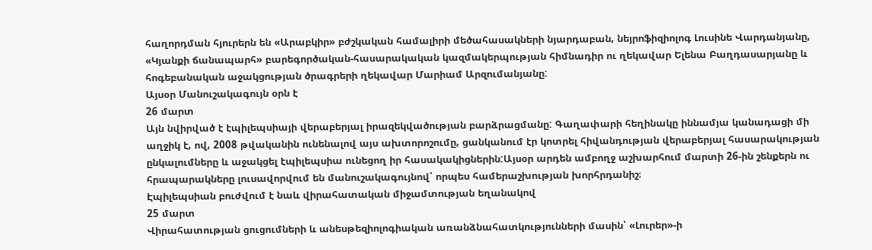հաղորդման հյուրերն են «Արաբկիր» բժշկական համալիրի մեծահասակների նյարդաբան, նեյրոֆիզիոլոգ Լուսինե Վարդանյանը, «Կյանքի ճանապարհ» բարեգործական-հասարակական կազմակերպության հիմնադիր ու ղեկավար Ելենա Բաղդասարյանը և հոգեբանական աջակցության ծրագրերի ղեկավար Մարիամ Արզումանյանը:
Այսօր Մանուշակագույն օրն է
26 մարտ
Այն նվիրված է էպիլեպսիայի վերաբերյալ իրազեկվածության բարձրացմանը: Գաղափարի հեղինակը իննամյա կանադացի մի աղջիկ է, ով, 2008 թվականին ունենալով այս ախտորոշումը, ցանկանում էր կոտրել հիվանդության վերաբերյալ հասարակության ընկալումները և աջակցել էպիլեպսիա ունեցող իր հասակակիցներին:Այսօր արդեն ամբողջ աշխարհում մարտի 26-ին շենքերն ու հրապարակները լուսավորվում են մանուշակագույնով՝ որպես համերաշխության խորհրդանիշ։
Էպիլեպսիան բուժվում է նաև վիրահատական միջամտության եղանակով
25 մարտ
Վիրահատության ցուցումների և անեսթեզիոլոգիական առանձնահատկությունների մասին՝ «Լուրեր»-ի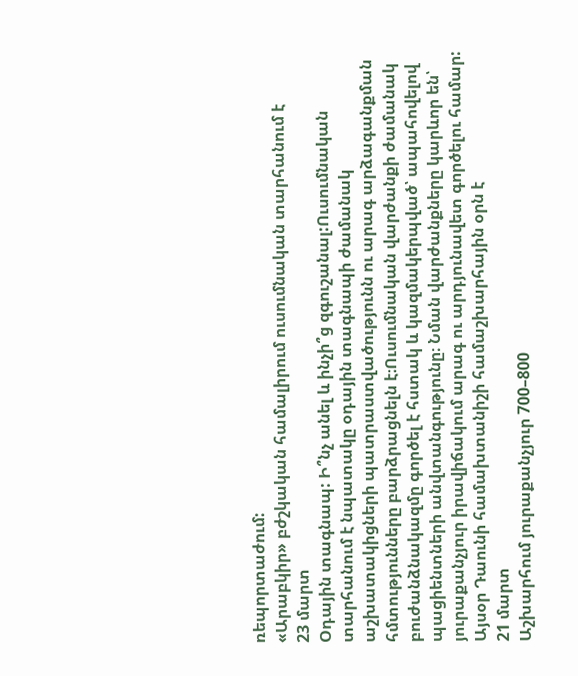ռեպորտաժում:
«Արաբկիր» բժշկական համալիրում ուսումնական տարհանում է
23 մարտ
Օդային տագնապ: Ի՞նչ անել և ինչի՞ց զգուշանալ:Ուսումնական տարհանում է նպատակը օդային տագնապի ժամանակ աշխատակիցների պատրաստվածությունն ու արագ արձագանքման հմտությունները բարձրացնելն է։Ուսումնական վարժանքի ժամանակ բուժանձնակազմը գործել է հստակ և կազմակերպված՝ ապահովելով պացիենտների անվտանգությունը։ Նման վարժանքները կարևոր են՝ յուրաքանչյուր իրավիճակում արագ ու արդյունավետ գործելու համար:
Այսօր Դաունի համախտանիշի համաշխարհային օրն է
21 մարտ
Աշխարհում յուրաքանչյուր 700–800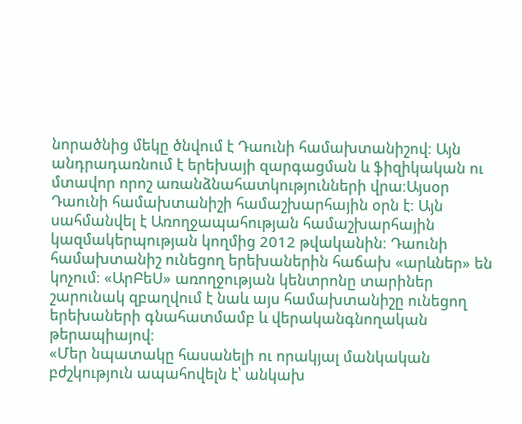նորածնից մեկը ծնվում է Դաունի համախտանիշով։ Այն անդրադառնում է երեխայի զարգացման և ֆիզիկական ու մտավոր որոշ առանձնահատկությունների վրա։Այսօր Դաունի համախտանիշի համաշխարհային օրն է։ Այն սահմանվել է Առողջապահության համաշխարհային կազմակերպության կողմից 2012 թվականին։ Դաունի համախտանիշ ունեցող երեխաներին հաճախ «արևներ» են կոչում։ «ԱրԲեՍ» առողջության կենտրոնը տարիներ շարունակ զբաղվում է նաև այս համախտանիշը ունեցող երեխաների գնահատմամբ և վերականգնողական թերապիայով։
«Մեր նպատակը հասանելի ու որակյալ մանկական բժշկություն ապահովելն է՝ անկախ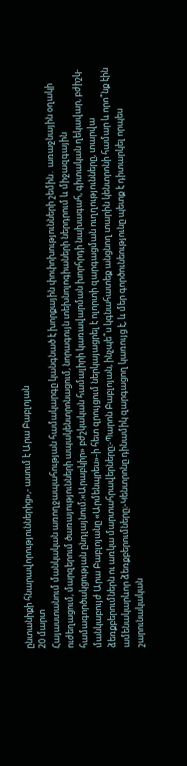ընտանիքի հնարավորություններից»,- ասում է Արա Բաբլոյան
20 մարտ
Հայաստանում մանկական առողջապահության համակարգը կանգնած է խորքային փոփոխությունների շեմին․ առաջնային օղակի ուժեղացում, մարզերում ծառայությունների ապակենտրոնացում, նորագույն տեխնոլոգիաների ներդրում և միջազգային համագործակցության ընդլայնում։«Արաբկիր» բժշկական համալիրի կառավարման խորհրդի նախագահ, գիտական ղեկավար, բժիշկ-մանկաբույժ Արա Բաբլոյանը «Արմենպրես»-ի հետ զրույցում ներկայացրել է ոլորտի զարգացման ուղղությունները, տարվա ձեռքբերումներն ու առկա մարտահրավերները։-Պարոն Բաբլոյան, ինչպե՞ս կգնահատեք անցնող տարին կենտրոնի համար և որո՞նք էին ամենակարևոր ձեռքբերումները։-Կենտրոնը դինամիկ զարգացող կառույց է, և մեր գործունեությունը պետք է դիտարկել որպես շարունակական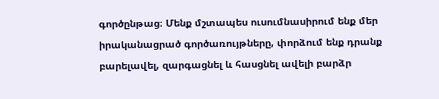գործընթաց։ Մենք մշտապես ուսումնասիրում ենք մեր իրականացրած գործառույթները, փորձում ենք դրանք բարելավել, զարգացնել և հասցնել ավելի բարձր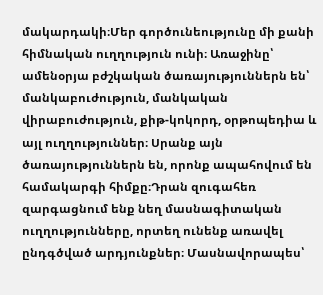մակարդակի։Մեր գործունեությունը մի քանի հիմնական ուղղություն ունի։ Առաջինը՝ ամենօրյա բժշկական ծառայություններն են՝ մանկաբուժություն, մանկական վիրաբուժություն, քիթ-կոկորդ, օրթոպեդիա և այլ ուղղություններ։ Սրանք այն ծառայություններն են, որոնք ապահովում են համակարգի հիմքը։Դրան զուգահեռ զարգացնում ենք նեղ մասնագիտական ուղղությունները, որտեղ ունենք առավել ընդգծված արդյունքներ։ Մասնավորապես՝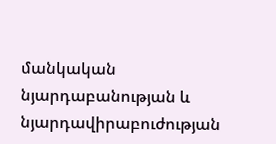մանկական նյարդաբանության և նյարդավիրաբուժության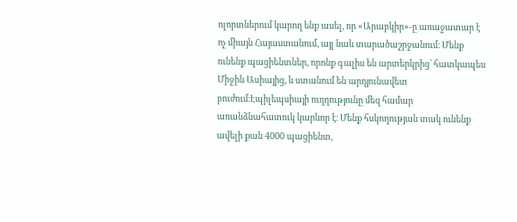ոլորտներում կարող ենք ասել, որ «Արաբկիր»-ը առաջատար է ոչ միայն Հայաստանում, այլ նաև տարածաշրջանում։ Մենք ունենք պացիենտներ, որոնք գալիս են արտերկրից՝ հատկապես Միջին Ասիայից, և ստանում են արդյունավետ բուժում։Էպիլեպսիայի ուղղությունը մեզ համար առանձնահատուկ կարևոր է։ Մենք հսկողության տակ ունենք ավելի քան 4000 պացիենտ,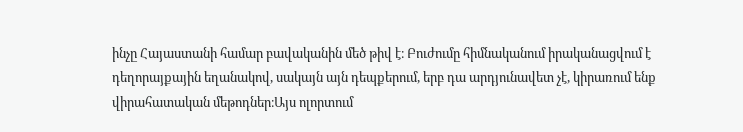ինչը Հայաստանի համար բավականին մեծ թիվ է։ Բուժումը հիմնականում իրականացվում է դեղորայքային եղանակով, սակայն այն դեպքերում, երբ դա արդյունավետ չէ, կիրառում ենք վիրահատական մեթոդներ։Այս ոլորտում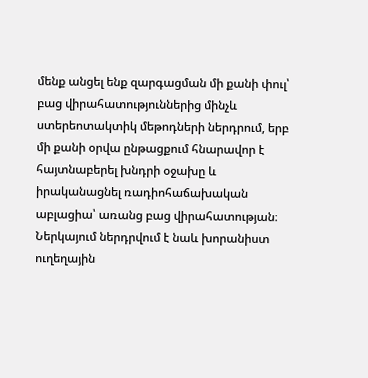մենք անցել ենք զարգացման մի քանի փուլ՝ բաց վիրահատություններից մինչև ստերեոտակտիկ մեթոդների ներդրում, երբ մի քանի օրվա ընթացքում հնարավոր է հայտնաբերել խնդրի օջախը և իրականացնել ռադիոհաճախական աբլացիա՝ առանց բաց վիրահատության։ Ներկայում ներդրվում է նաև խորանիստ ուղեղային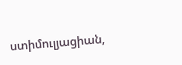ստիմուլյացիան,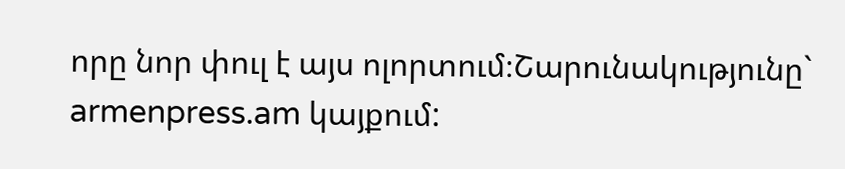որը նոր փուլ է այս ոլորտում։Շարունակությունը` armenpress.am կայքում: